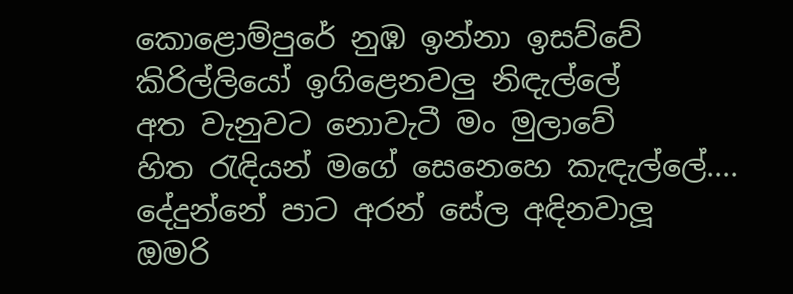කොළොම්පුරේ නුඹ ඉන්නා ඉසව්වේ
කිරිල්ලියෝ ඉගිළෙනවලු නිඳැල්ලේ
අත වැනුවට නොවැටී මං මුලාවේ
හිත රැඳියන් මගේ සෙනෙහෙ කැඳැල්ලේ....
දේදුන්නේ පාට අරන් සේල අඳිනවාලූ
ඔමරි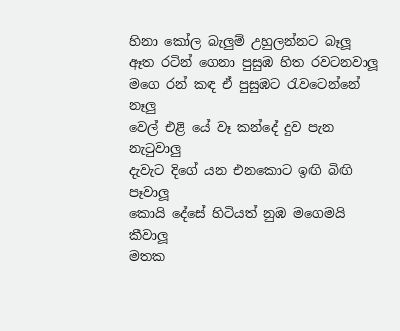හිනා කෝල බැලුම් උහුලන්නට බෑලූ
ඈත රටින් ගෙනා පුසුඹ හිත රවටනවාලූ
මගෙ රන් කඳ ඒ පුසුඹට රැවටෙන්නේ නෑලු
වෙල් එළි යේ වෑ කන්දේ දුව පැන නැටුවාලු
දැවැට දිගේ යන එනකොට ඉඟි බිඟි පෑවාලූ
කොයි දේසේ හිටියත් නුඹ මගෙමයි කීවාලූ
මතක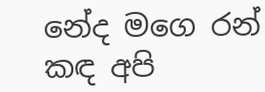නේද මගෙ රන් කඳ අපි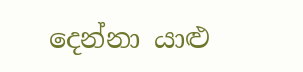දෙන්නා යාළු